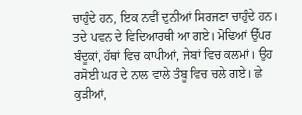ਚਾਹੁੰਦੇ ਹਨ, ਇਕ ਨਵੀਂ ਦੁਨੀਆਂ ਸਿਰਜਣਾ ਚਾਹੁੰਦੇ ਹਨ।
ਤਦੇ ਪਵਨ ਦੇ ਵਿਦਿਆਰਥੀ ਆ ਗਏ। ਮੋਢਿਆਂ ਉੱਪਰ ਬੰਦੂਕਾਂ, ਹੱਥਾਂ ਵਿਚ ਕਾਪੀਆਂ, ਜੇਬਾਂ ਵਿਚ ਕਲਮਾਂ। ਉਹ ਰਸੋਈ ਘਰ ਦੇ ਨਾਲ ਵਾਲੇ ਤੰਬੂ ਵਿਚ ਚਲੇ ਗਏ। ਛੇ ਕੁੜੀਆਂ,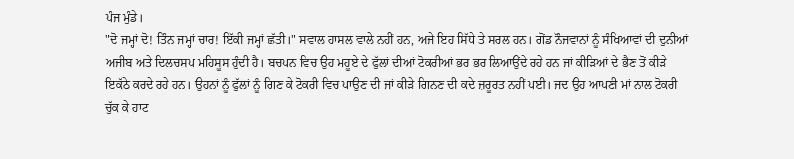ਪੰਜ ਮੁੰਡੇ।
"ਦੋ ਜਮ੍ਹਾਂ ਦੋ! ਤਿੰਨ ਜਮ੍ਹਾਂ ਚਾਰ! ਇੱਕੀ ਜਮ੍ਹਾਂ ਛੱਤੀ।" ਸਵਾਲ ਹਾਸਲ ਵਾਲੇ ਨਹੀਂ ਹਨ, ਅਜੇ ਇਹ ਸਿੱਧੇ ਤੇ ਸਰਲ ਹਨ। ਗੋਂਡ ਨੌਜਵਾਨਾਂ ਨੂੰ ਸੰਖਿਆਵਾਂ ਦੀ ਦੁਨੀਆਂ ਅਜੀਬ ਅਤੇ ਦਿਲਚਸਪ ਮਹਿਸੂਸ ਹੁੰਦੀ ਹੈ। ਬਚਪਨ ਵਿਚ ਉਹ ਮਹੂਏ ਦੇ ਫੁੱਲਾਂ ਦੀਆਂ ਟੋਕਰੀਆਂ ਭਰ ਭਰ ਲਿਆਉਂਦੇ ਰਹੇ ਹਨ ਜਾਂ ਕੀੜਿਆਂ ਦੇ ਭੈਣ ਤੋਂ ਕੀੜੇ ਇਕੱਠੇ ਕਰਦੇ ਰਹੇ ਹਨ। ਉਹਨਾਂ ਨੂੰ ਫੁੱਲਾਂ ਨੂੰ ਗਿਣ ਕੇ ਟੋਕਰੀ ਵਿਚ ਪਾਉਣ ਦੀ ਜਾਂ ਕੀੜੇ ਗਿਨਣ ਦੀ ਕਦੇ ਜ਼ਰੂਰਤ ਨਹੀਂ ਪਈ। ਜਦ ਉਹ ਆਪਣੀ ਮਾਂ ਨਾਲ ਟੋਕਰੀ ਚੁੱਕ ਕੇ ਹਾਟ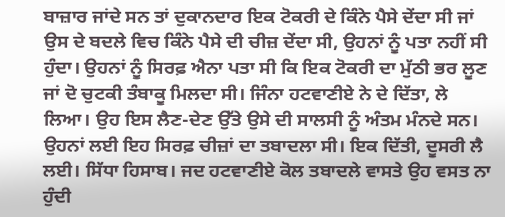ਬਾਜ਼ਾਰ ਜਾਂਦੇ ਸਨ ਤਾਂ ਦੁਕਾਨਦਾਰ ਇਕ ਟੋਕਰੀ ਦੇ ਕਿੰਨੇ ਪੈਸੇ ਦੇਂਦਾ ਸੀ ਜਾਂ ਉਸ ਦੇ ਬਦਲੇ ਵਿਚ ਕਿੰਨੇ ਪੈਸੇ ਦੀ ਚੀਜ਼ ਦੇਂਦਾ ਸੀ, ਉਹਨਾਂ ਨੂੰ ਪਤਾ ਨਹੀਂ ਸੀ ਹੁੰਦਾ। ਉਹਨਾਂ ਨੂੰ ਸਿਰਫ਼ ਐਨਾ ਪਤਾ ਸੀ ਕਿ ਇਕ ਟੋਕਰੀ ਦਾ ਮੁੱਠੀ ਭਰ ਲੂਣ ਜਾਂ ਦੋ ਚੁਟਕੀ ਤੰਬਾਕੂ ਮਿਲਦਾ ਸੀ। ਜਿੰਨਾ ਹਟਵਾਣੀਏ ਨੇ ਦੇ ਦਿੱਤਾ, ਲੇ ਲਿਆ। ਉਹ ਇਸ ਲੈਣ-ਦੇਣ ਉੱਤੇ ਉਸੇ ਦੀ ਸਾਲਸੀ ਨੂੰ ਅੰਤਮ ਮੰਨਦੇ ਸਨ। ਉਹਨਾਂ ਲਈ ਇਹ ਸਿਰਫ਼ ਚੀਜ਼ਾਂ ਦਾ ਤਬਾਦਲਾ ਸੀ। ਇਕ ਦਿੱਤੀ, ਦੂਸਰੀ ਲੈ ਲਈ। ਸਿੱਧਾ ਹਿਸਾਬ। ਜਦ ਹਟਵਾਣੀਏ ਕੋਲ ਤਬਾਦਲੇ ਵਾਸਤੇ ਉਹ ਵਸਤ ਨਾ ਹੁੰਦੀ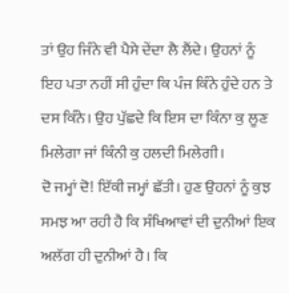ਤਾਂ ਉਹ ਜਿੰਨੇ ਵੀ ਪੈਸੇ ਦੇਂਦਾ ਲੈ ਲੈਂਦੇ। ਉਹਨਾਂ ਨੂੰ ਇਹ ਪਤਾ ਨਹੀਂ ਸੀ ਹੁੰਦਾ ਕਿ ਪੰਜ ਕਿੰਨੇ ਹੁੰਦੇ ਹਨ ਤੇ ਦਸ ਕਿੰਨੇ। ਉਹ ਪੁੱਛਦੇ ਕਿ ਇਸ ਦਾ ਕਿੰਨਾ ਕੁ ਲੂਣ ਮਿਲੇਗਾ ਜਾਂ ਕਿੰਨੀ ਕੁ ਹਲਦੀ ਮਿਲੇਗੀ।
ਦੋ ਜਮ੍ਹਾਂ ਦੋ! ਇੱਕੀ ਜਮ੍ਹਾਂ ਛੱਤੀ। ਹੁਣ ਉਹਨਾਂ ਨੂੰ ਕੁਝ ਸਮਝ ਆ ਰਹੀ ਹੈ ਕਿ ਸੰਖਿਆਵਾਂ ਦੀ ਦੁਨੀਆਂ ਇਕ ਅਲੱਗ ਹੀ ਦੁਨੀਆਂ ਹੈ। ਕਿ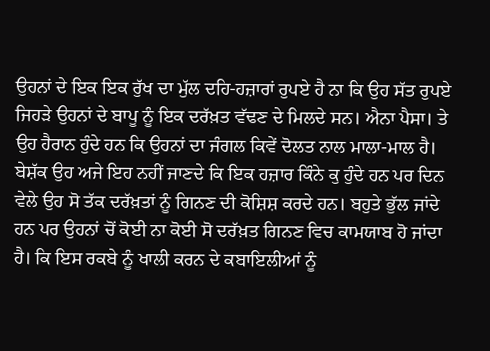ਉਹਨਾਂ ਦੇ ਇਕ ਇਕ ਰੁੱਖ ਦਾ ਮੁੱਲ ਦਹਿ-ਹਜ਼ਾਰਾਂ ਰੁਪਏ ਹੈ ਨਾ ਕਿ ਉਹ ਸੱਤ ਰੁਪਏ ਜਿਹੜੇ ਉਹਨਾਂ ਦੇ ਬਾਪੂ ਨੂੰ ਇਕ ਦਰੱਖ਼ਤ ਵੱਢਣ ਦੇ ਮਿਲਦੇ ਸਨ। ਐਨਾ ਪੈਸਾ। ਤੇ ਉਹ ਹੈਰਾਨ ਹੁੰਦੇ ਹਨ ਕਿ ਉਹਨਾਂ ਦਾ ਜੰਗਲ ਕਿਵੇਂ ਦੋਲਤ ਨਾਲ ਮਾਲਾ-ਮਾਲ ਹੈ। ਬੇਸ਼ੱਕ ਉਹ ਅਜੇ ਇਹ ਨਹੀਂ ਜਾਣਦੇ ਕਿ ਇਕ ਹਜ਼ਾਰ ਕਿੰਨੇ ਕੁ ਹੁੰਦੇ ਹਨ ਪਰ ਦਿਨ ਵੇਲੇ ਉਹ ਸੋ ਤੱਕ ਦਰੱਖ਼ਤਾਂ ਨੂੰ ਗਿਨਣ ਦੀ ਕੋਸ਼ਿਸ਼ ਕਰਦੇ ਹਨ। ਬਹੁਤੇ ਭੁੱਲ ਜਾਂਦੇ ਹਨ ਪਰ ਉਹਨਾਂ ਚੋਂ ਕੋਈ ਨਾ ਕੋਈ ਸੋ ਦਰੱਖ਼ਤ ਗਿਨਣ ਵਿਚ ਕਾਮਯਾਬ ਹੋ ਜਾਂਦਾ ਹੈ। ਕਿ ਇਸ ਰਕਬੇ ਨੂੰ ਖਾਲੀ ਕਰਨ ਦੇ ਕਬਾਇਲੀਆਂ ਨੂੰ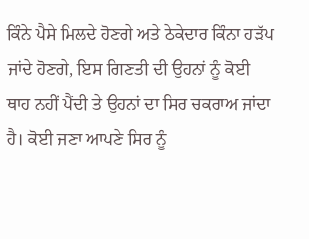ਕਿੰਨੇ ਪੈਸੇ ਮਿਲਦੇ ਹੋਣਗੇ ਅਤੇ ਠੇਕੇਦਾਰ ਕਿੰਨਾ ਹੜੱਪ ਜਾਂਦੇ ਹੋਣਗੇ, ਇਸ ਗਿਣਤੀ ਦੀ ਉਹਨਾਂ ਨੂੰ ਕੋਈ ਥਾਹ ਨਹੀਂ ਪੈਂਦੀ ਤੇ ਉਹਨਾਂ ਦਾ ਸਿਰ ਚਕਰਾਅ ਜਾਂਦਾ ਹੈ। ਕੋਈ ਜਣਾ ਆਪਣੇ ਸਿਰ ਨੂੰ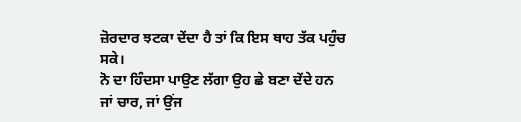ਜ਼ੋਰਦਾਰ ਝਟਕਾ ਦੇਂਦਾ ਹੈ ਤਾਂ ਕਿ ਇਸ ਥਾਹ ਤੱਕ ਪਹੁੰਚ ਸਕੇ।
ਨੋ ਦਾ ਹਿੰਦਸਾ ਪਾਉਣ ਲੱਗਾ ਉਹ ਛੇ ਬਣਾ ਦੇਂਦੇ ਹਨ ਜਾਂ ਚਾਰ, ਜਾਂ ਉਂਜ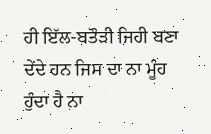ਹੀ ਇੱਲ-ਬਤੌੜੀ ਜਿਹੀ ਬਣਾ ਦੇਂਦੇ ਹਨ ਜਿਸ ਦਾ ਨਾ ਮੂੰਹ ਹੁੰਦਾ ਹੈ ਨਾ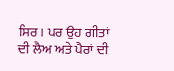ਸਿਰ। ਪਰ ਉਹ ਗੀਤਾਂ ਦੀ ਲੈਅ ਅਤੇ ਪੈਰਾਂ ਦੀ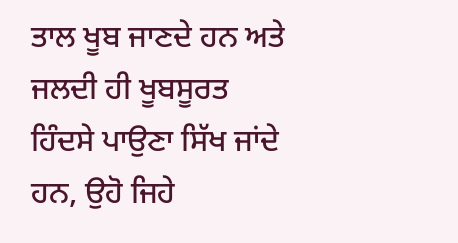ਤਾਲ ਖੂਬ ਜਾਣਦੇ ਹਨ ਅਤੇ ਜਲਦੀ ਹੀ ਖੂਬਸੂਰਤ ਹਿੰਦਸੇ ਪਾਉਣਾ ਸਿੱਖ ਜਾਂਦੇ ਹਨ, ਉਹੋ ਜਿਹੇ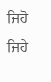ਜਿਹੋ ਜਿਹੇ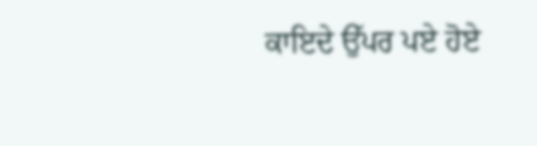ਕਾਇਦੇ ਉੱਪਰ ਪਏ ਹੋਏ